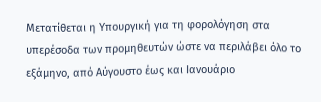Μετατίθεται η Υπουργική για τη φορολόγηση στα υπερέσοδα των προμηθευτών ώστε να περιλάβει όλο το εξάμηνο, από Αύγουστο έως και Ιανουάριο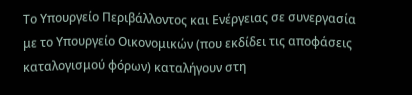Το Υπουργείο Περιβάλλοντος και Ενέργειας σε συνεργασία με το Υπουργείο Οικονομικών (που εκδίδει τις αποφάσεις καταλογισμού φόρων) καταλήγουν στη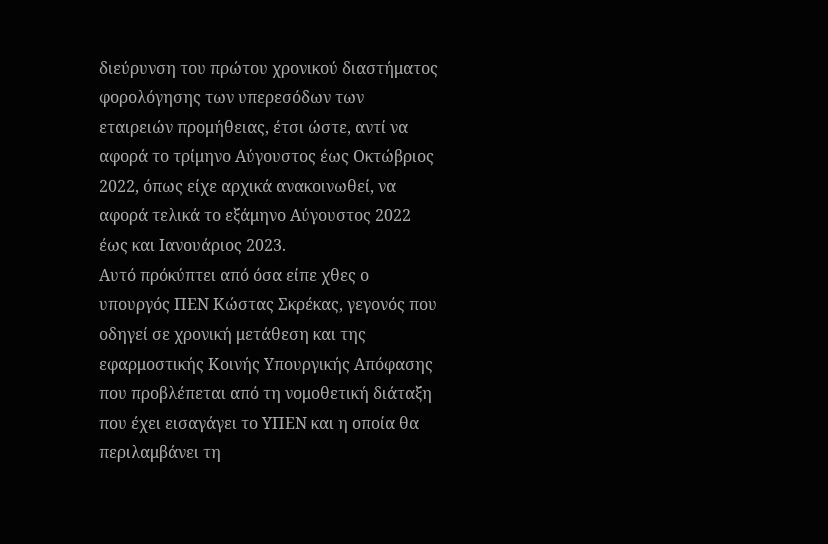διεύρυνση του πρώτου χρονικού διαστήματος φορολόγησης των υπερεσόδων των εταιρειών προμήθειας, έτσι ώστε, αντί να αφορά το τρίμηνο Αύγουστος έως Οκτώβριος 2022, όπως είχε αρχικά ανακοινωθεί, να αφορά τελικά το εξάμηνο Αύγουστος 2022 έως και Ιανουάριος 2023.
Αυτό πρόκύπτει από όσα είπε χθες ο υπουργός ΠΕΝ Κώστας Σκρέκας, γεγονός που οδηγεί σε χρονική μετάθεση και της εφαρμοστικής Κοινής Υπουργικής Απόφασης που προβλέπεται από τη νομοθετική διάταξη που έχει εισαγάγει το ΥΠΕΝ και η οποία θα περιλαμβάνει τη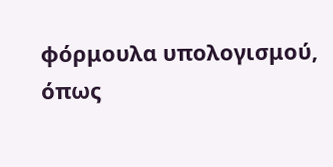φόρμουλα υπολογισμού, όπως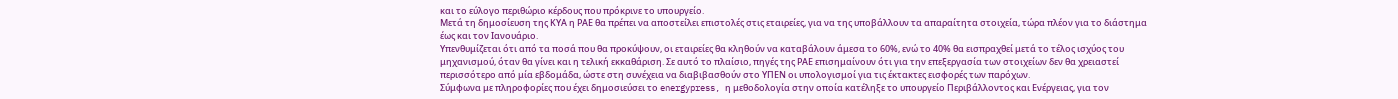και το εύλογο περιθώριο κέρδους που πρόκρινε το υπουργείο.
Μετά τη δημοσίευση της ΚΥΑ η ΡΑΕ θα πρέπει να αποστείλει επιστολές στις εταιρείες, για να της υποβάλλουν τα απαραίτητα στοιχεία, τώρα πλέον για το διάστημα έως και τον Ιανουάριο.
Υπενθυμίζεται ότι από τα ποσά που θα προκύψουν, οι εταιρείες θα κληθούν να καταβάλουν άμεσα το 60%, ενώ το 40% θα εισπραχθεί μετά το τέλος ισχύος του μηχανισμού, όταν θα γίνει και η τελική εκκαθάριση. Σε αυτό το πλαίσιο, πηγές της ΡΑΕ επισημαίνουν ότι για την επεξεργασία των στοιχείων δεν θα χρειαστεί περισσότερο από μία εβδομάδα, ώστε στη συνέχεια να διαβιβασθούν στο ΥΠΕΝ οι υπολογισμοί για τις έκτακτες εισφορές των παρόχων.
Σύμφωνα με πληροφορίες που έχει δημοσιεύσει το energypress, η μεθοδολογία στην οποία κατέληξε το υπουργείο Περιβάλλοντος και Ενέργειας, για τον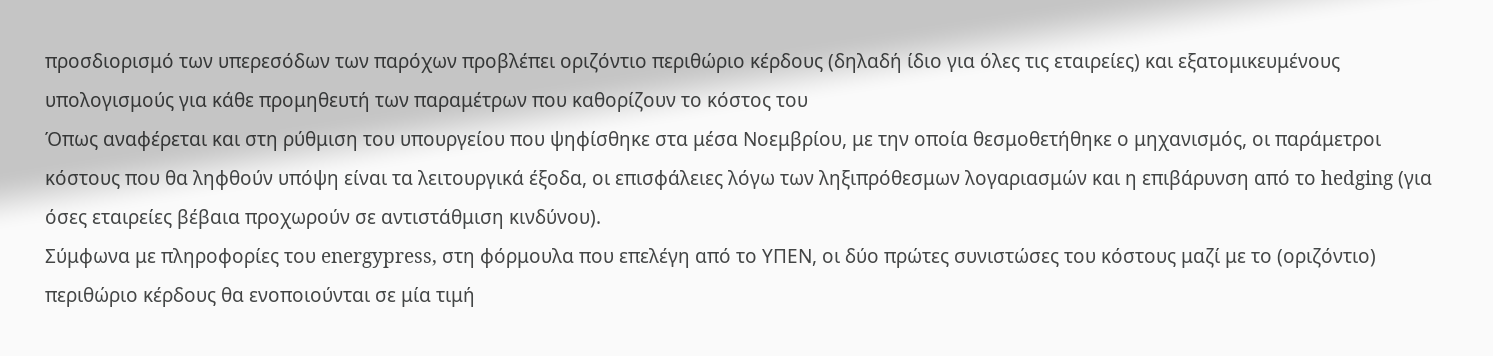προσδιορισμό των υπερεσόδων των παρόχων προβλέπει οριζόντιο περιθώριο κέρδους (δηλαδή ίδιο για όλες τις εταιρείες) και εξατομικευμένους υπολογισμούς για κάθε προμηθευτή των παραμέτρων που καθορίζουν το κόστος του
Όπως αναφέρεται και στη ρύθμιση του υπουργείου που ψηφίσθηκε στα μέσα Νοεμβρίου, με την οποία θεσμοθετήθηκε ο μηχανισμός, οι παράμετροι κόστους που θα ληφθούν υπόψη είναι τα λειτουργικά έξοδα, οι επισφάλειες λόγω των ληξιπρόθεσμων λογαριασμών και η επιβάρυνση από το hedging (για όσες εταιρείες βέβαια προχωρούν σε αντιστάθμιση κινδύνου).
Σύμφωνα με πληροφορίες του energypress, στη φόρμουλα που επελέγη από το ΥΠΕΝ, οι δύο πρώτες συνιστώσες του κόστους μαζί με το (οριζόντιο) περιθώριο κέρδους θα ενοποιούνται σε μία τιμή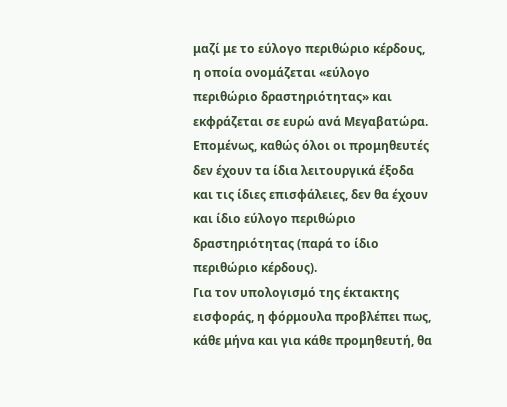μαζί με το εύλογο περιθώριο κέρδους, η οποία ονομάζεται «εύλογο περιθώριο δραστηριότητας» και εκφράζεται σε ευρώ ανά Μεγαβατώρα. Επομένως, καθώς όλοι οι προμηθευτές δεν έχουν τα ίδια λειτουργικά έξοδα και τις ίδιες επισφάλειες, δεν θα έχουν και ίδιο εύλογο περιθώριο δραστηριότητας (παρά το ίδιο περιθώριο κέρδους).
Για τον υπολογισμό της έκτακτης εισφοράς, η φόρμουλα προβλέπει πως, κάθε μήνα και για κάθε προμηθευτή, θα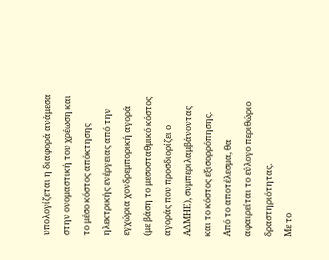υπολογίζεται η διαφορά ανάμεσα στην ονομαστική του χρέωση και το μέσο κόστος απόκτησης ηλεκτρικής ενέργειας από την εγχώρια χονδρεμπορική αγορά (με βάση το μεσοσταθμικό κόστος αγοράς που προσδιορίζει ο ΑΔΜΗΕ), συμπεριλαμβάνοντας και το κόστος εξισορρόπησης. Από το αποτέλεσμα, θα αφαιρείται το εύλογο περιθώριο δραστηριότητας.
Με το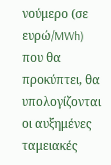νούμερο (σε ευρώ/MWh) που θα προκύπτει, θα υπολογίζονται οι αυξημένες ταμειακές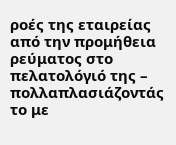ροές της εταιρείας από την προμήθεια ρεύματος στο πελατολόγιό της – πολλαπλασιάζοντάς το με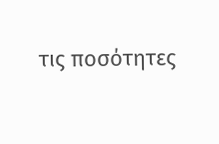τις ποσότητες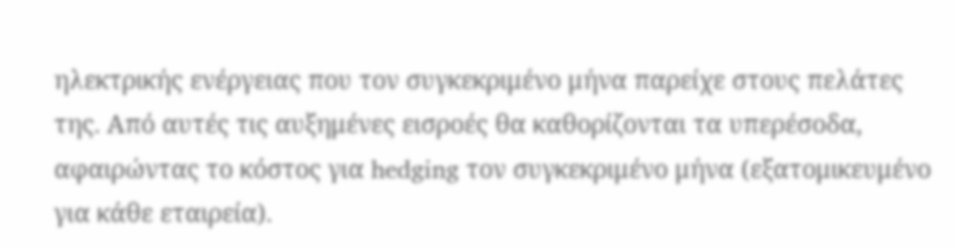ηλεκτρικής ενέργειας που τον συγκεκριμένο μήνα παρείχε στους πελάτες της. Από αυτές τις αυξημένες εισροές θα καθορίζονται τα υπερέσοδα, αφαιρώντας το κόστος για hedging τον συγκεκριμένο μήνα (εξατομικευμένο για κάθε εταιρεία).